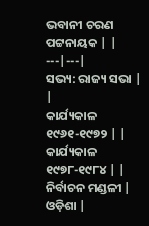ଭବାନୀ ଚରଣ ପଟ୍ଟନାୟକ | |
---|---|
ସଭ୍ୟ: ରାଜ୍ୟ ସଭା | |
କାର୍ଯ୍ୟକାଳ ୧୯୬୧-୧୯୭୨ | |
କାର୍ଯ୍ୟକାଳ ୧୯୭୮-୧୯୮୪ | |
ନିର୍ବାଚନ ମଣ୍ଡଳୀ | ଓଡ଼ିଶା |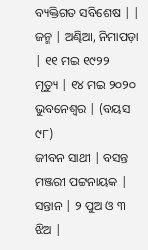ବ୍ୟକ୍ତିଗତ ସବିଶେଷ | |
ଜନ୍ମ | ଅଣ୍ଢିଆ, ନିମାପଡ଼ା | ୧୧ ମଇ ୧୯୨୨
ମୃତ୍ୟୁ | ୧୪ ମଇ ୨୦୨୦ ଭୁବନେଶ୍ୱର | (ବୟସ ୯୮)
ଜୀବନ ସାଥୀ | ବସନ୍ତ ମଞ୍ଜରୀ ପଟ୍ଟନାୟକ |
ସନ୍ତାନ | ୨ ପୁଅ ଓ ୩ ଝିଅ |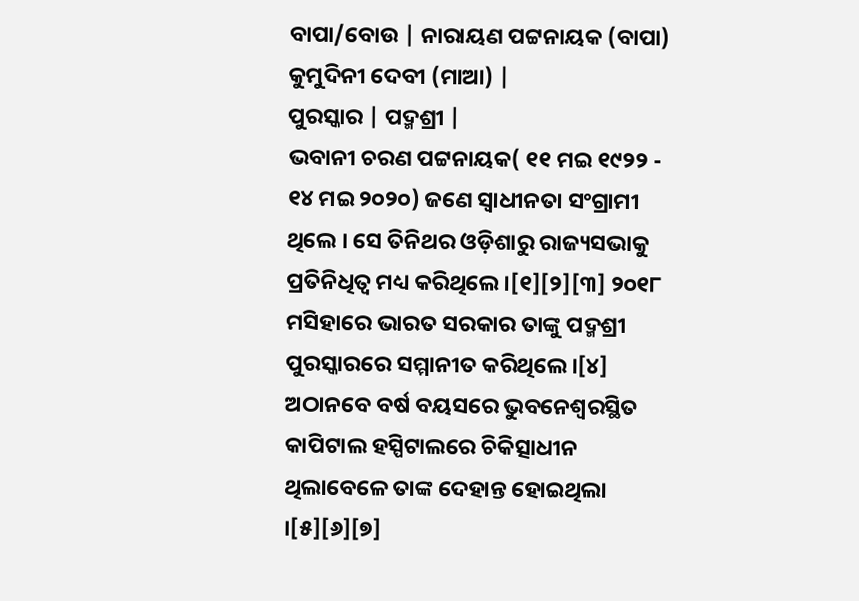ବାପା/ବୋଉ | ନାରାୟଣ ପଟ୍ଟନାୟକ (ବାପା) କୁମୁଦିନୀ ଦେବୀ (ମାଆ) |
ପୁରସ୍କାର | ପଦ୍ମଶ୍ରୀ |
ଭବାନୀ ଚରଣ ପଟ୍ଟନାୟକ( ୧୧ ମଇ ୧୯୨୨ - ୧୪ ମଇ ୨୦୨୦) ଜଣେ ସ୍ୱାଧୀନତା ସଂଗ୍ରାମୀ ଥିଲେ । ସେ ତିନିଥର ଓଡ଼ିଶାରୁ ରାଜ୍ୟସଭାକୁ ପ୍ରତିନିଧିତ୍ୱ ମଧ୍ୟ କରିଥିଲେ ।[୧][୨][୩] ୨୦୧୮ ମସିହାରେ ଭାରତ ସରକାର ତାଙ୍କୁ ପଦ୍ମଶ୍ରୀ ପୁରସ୍କାରରେ ସମ୍ମାନୀତ କରିଥିଲେ ।[୪] ଅଠାନବେ ବର୍ଷ ବୟସରେ ଭୁବନେଶ୍ୱରସ୍ଥିତ କାପିଟାଲ ହସ୍ପିଟାଲରେ ଚିକିତ୍ସାଧୀନ ଥିଲାବେଳେ ତାଙ୍କ ଦେହାନ୍ତ ହୋଇଥିଲା ।[୫][୬][୭]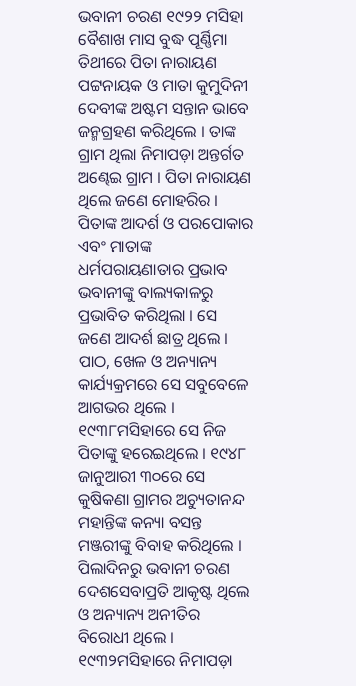ଭବାନୀ ଚରଣ ୧୯୨୨ ମସିହା ବୈଶାଖ ମାସ ବୁଦ୍ଧ ପୂର୍ଣ୍ଣିମା ତିଥୀରେ ପିତା ନାରାୟଣ ପଟ୍ଟନାୟକ ଓ ମାତା କୁମୁଦିନୀ ଦେବୀଙ୍କ ଅଷ୍ଟମ ସନ୍ତାନ ଭାବେ ଜନ୍ମଗ୍ରହଣ କରିଥିଲେ । ତାଙ୍କ ଗ୍ରାମ ଥିଲା ନିମାପଡ଼ା ଅନ୍ତର୍ଗତ ଅଣ୍ଢେଇ ଗ୍ରାମ । ପିତା ନାରାୟଣ ଥିଲେ ଜଣେ ମୋହରିର । ପିତାଙ୍କ ଆଦର୍ଶ ଓ ପରପୋକାର ଏବଂ ମାତାଙ୍କ ଧର୍ମପରାୟଣାତାର ପ୍ରଭାବ ଭବାନୀଙ୍କୁ ବାଲ୍ୟକାଳରୁ ପ୍ରଭାବିତ କରିଥିଲା । ସେ ଜଣେ ଆଦର୍ଶ ଛାତ୍ର ଥିଲେ । ପାଠ, ଖେଳ ଓ ଅନ୍ୟାନ୍ୟ କାର୍ଯ୍ୟକ୍ରମରେ ସେ ସବୁବେଳେ ଆଗଭର ଥିଲେ । ୧୯୩୮ମସିହାରେ ସେ ନିଜ ପିତାଙ୍କୁ ହରେଇଥିଲେ । ୧୯୪୮ ଜାନୁଆରୀ ୩୦ରେ ସେ କୁଷିକଣା ଗ୍ରାମର ଅଚ୍ୟୁତାନନ୍ଦ ମହାନ୍ତିଙ୍କ କନ୍ୟା ବସନ୍ତ ମଞ୍ଜରୀଙ୍କୁ ବିବାହ କରିଥିଲେ ।
ପିଲାଦିନରୁ ଭବାନୀ ଚରଣ ଦେଶସେବାପ୍ରତି ଆକୃଷ୍ଟ ଥିଲେ ଓ ଅନ୍ୟାନ୍ୟ ଅନୀତିର ବିରୋଧୀ ଥିଲେ । ୧୯୩୨ମସିହାରେ ନିମାପଡ଼ା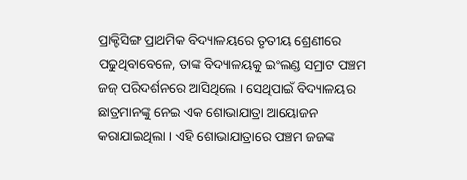ପ୍ରାକ୍ଟିସିଙ୍ଗ ପ୍ରାଥମିକ ବିଦ୍ୟାଳୟରେ ତୃତୀୟ ଶ୍ରେଣୀରେ ପଢୁଥିବାବେଳେ, ତାଙ୍କ ବିଦ୍ୟାଳୟକୁ ଇଂଲଣ୍ଡ ସମ୍ରାଟ ପଞ୍ଚମ ଜଜ୍ ପରିଦର୍ଶନରେ ଆସିଥିଲେ । ସେଥିପାଇଁ ବିଦ୍ୟାଳୟର ଛାତ୍ରମାନଙ୍କୁ ନେଇ ଏକ ଶୋଭାଯାତ୍ରା ଆୟୋଜନ କରାଯାଇଥିଲା । ଏହି ଶୋଭାଯାତ୍ରାରେ ପଞ୍ଚମ ଜଜଙ୍କ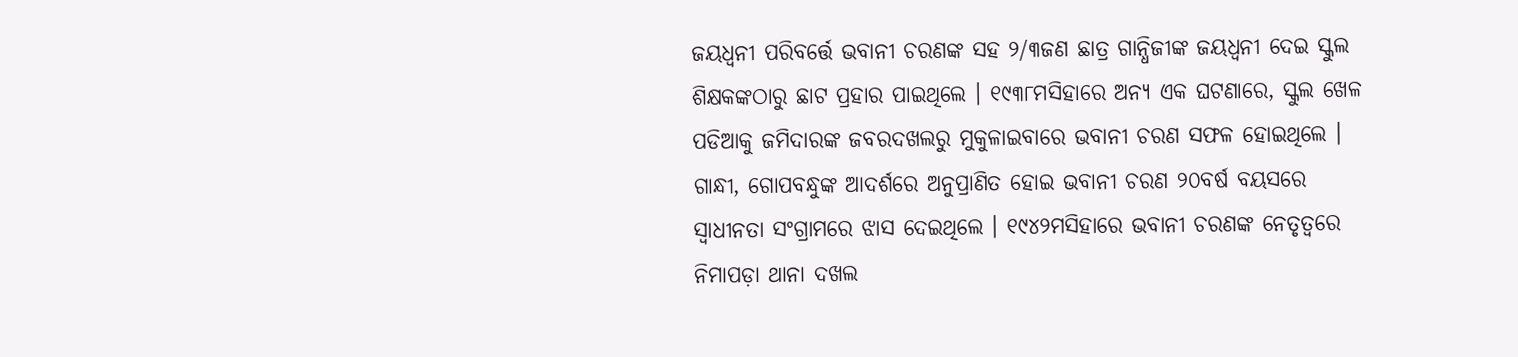ଜୟଧ୍ୱନୀ ପରିବର୍ତ୍ତେ ଭବାନୀ ଚରଣଙ୍କ ସହ ୨/୩ଜଣ ଛାତ୍ର ଗାନ୍ଧିଜୀଙ୍କ ଜୟଧ୍ୱନୀ ଦେଇ ସ୍କୁଲ ଶିକ୍ଷକଙ୍କଠାରୁ ଛାଟ ପ୍ରହାର ପାଇଥିଲେ । ୧୯୩୮ମସିହାରେ ଅନ୍ୟ ଏକ ଘଟଣାରେ, ସ୍କୁଲ ଖେଳ ପଡିଆକୁ ଜମିଦାରଙ୍କ ଜବରଦଖଲରୁ ମୁକୁଳାଇବାରେ ଭବାନୀ ଚରଣ ସଫଳ ହୋଇଥିଲେ । ଗାନ୍ଧୀ, ଗୋପବନ୍ଧୁଙ୍କ ଆଦର୍ଶରେ ଅନୁପ୍ରାଣିତ ହୋଇ ଭବାନୀ ଚରଣ ୨୦ବର୍ଷ ବୟସରେ ସ୍ୱାଧୀନତା ସଂଗ୍ରାମରେ ଝାସ ଦେଇଥିଲେ । ୧୯୪୨ମସିହାରେ ଭବାନୀ ଚରଣଙ୍କ ନେତୃତ୍ୱରେ ନିମାପଡ଼ା ଥାନା ଦଖଲ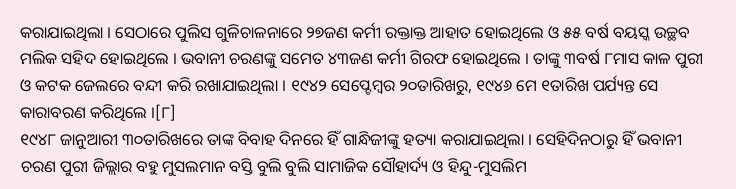କରାଯାଇଥିଲା । ସେଠାରେ ପୁଲିସ ଗୁଳିଚାଳନାରେ ୨୭ଜଣ କର୍ମୀ ରକ୍ତାକ୍ତ ଆହାତ ହୋଇଥିଲେ ଓ ୫୫ ବର୍ଷ ବୟସ୍କ ଉଚ୍ଛବ ମଲିକ ସହିଦ ହୋଇଥିଲେ । ଭବାନୀ ଚରଣଙ୍କୁ ସମେତ ୪୩ଜଣ କର୍ମୀ ଗିରଫ ହୋଇଥିଲେ । ତାଙ୍କୁ ୩ବର୍ଷ ୮ମାସ କାଳ ପୁରୀ ଓ କଟକ ଜେଲରେ ବନ୍ଦୀ କରି ରଖାଯାଇଥିଲା । ୧୯୪୨ ସେପ୍ଟେମ୍ବର ୨୦ତାରିଖରୁ, ୧୯୪୬ ମେ ୧ତାରିଖ ପର୍ଯ୍ୟନ୍ତ ସେ କାରାବରଣ କରିଥିଲେ ।[୮]
୧୯୪୮ ଜାନୁଆରୀ ୩୦ତାରିଖରେ ତାଙ୍କ ବିବାହ ଦିନରେ ହିଁ ଗାନ୍ଧିଜୀଙ୍କୁ ହତ୍ୟା କରାଯାଇଥିଲା । ସେହିଦିନଠାରୁ ହିଁ ଭବାନୀ ଚରଣ ପୁରୀ ଜିଲ୍ଲାର ବହୁ ମୁସଲମାନ ବସ୍ତି ବୁଲି ବୁଲି ସାମାଜିକ ସୌହାର୍ଦ୍ୟ ଓ ହିନ୍ଦୁ-ମୁସଲିମ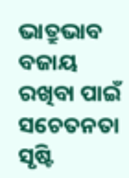ଭାତ୍ରୁଭାବ ବଜାୟ ରଖିବା ପାଇଁ ସଚେତନତା ସୃଷ୍ଟି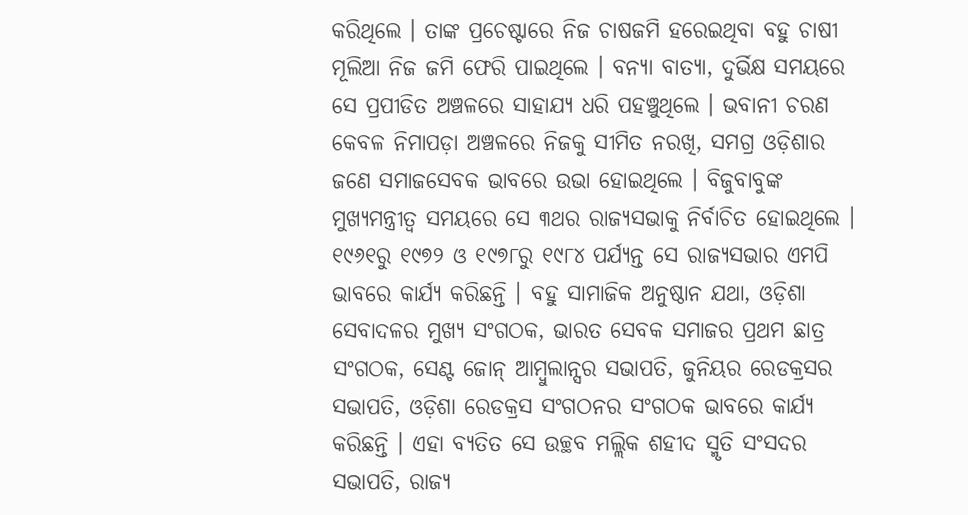କରିଥିଲେ । ତାଙ୍କ ପ୍ରଚେଷ୍ଟାରେ ନିଜ ଚାଷଜମି ହରେଇଥିବା ବହୁ ଚାଷୀ ମୂଲିଆ ନିଜ ଜମି ଫେରି ପାଇଥିଲେ । ବନ୍ୟା ବାତ୍ୟା, ଦୁର୍ଭିକ୍ଷ ସମୟରେ ସେ ପ୍ରପୀଡିତ ଅଞ୍ଚଳରେ ସାହାଯ୍ୟ ଧରି ପହଞ୍ଚୁଥିଲେ । ଭବାନୀ ଚରଣ କେବଳ ନିମାପଡ଼ା ଅଞ୍ଚଳରେ ନିଜକୁ ସୀମିତ ନରଖି, ସମଗ୍ର ଓଡ଼ିଶାର ଜଣେ ସମାଜସେବକ ଭାବରେ ଉଭା ହୋଇଥିଲେ । ବିଜୁବାବୁଙ୍କ ମୁଖ୍ୟମନ୍ତ୍ରୀତ୍ୱ ସମୟରେ ସେ ୩ଥର ରାଜ୍ୟସଭାକୁ ନିର୍ବାଚିତ ହୋଇଥିଲେ । ୧୯୬୧ରୁ ୧୯୭୨ ଓ ୧୯୭୮ରୁ ୧୯୮୪ ପର୍ଯ୍ୟନ୍ତ ସେ ରାଜ୍ୟସଭାର ଏମପି ଭାବରେ କାର୍ଯ୍ୟ କରିଛନ୍ତି । ବହୁ ସାମାଜିକ ଅନୁଷ୍ଠାନ ଯଥା, ଓଡ଼ିଶା ସେବାଦଳର ମୁଖ୍ୟ ସଂଗଠକ, ଭାରତ ସେବକ ସମାଜର ପ୍ରଥମ ଛାତ୍ର ସଂଗଠକ, ସେଣ୍ଟ ଜୋନ୍ ଆମ୍ବୁଲାନ୍ସର ସଭାପତି, ଜୁନିୟର ରେଡକ୍ରସର ସଭାପତି, ଓଡ଼ିଶା ରେଡକ୍ରସ ସଂଗଠନର ସଂଗଠକ ଭାବରେ କାର୍ଯ୍ୟ କରିଛନ୍ତି । ଏହା ବ୍ୟତିତ ସେ ଉଚ୍ଛବ ମଲ୍ଲିକ ଶହୀଦ ସ୍ମୃତି ସଂସଦର ସଭାପତି, ରାଜ୍ୟ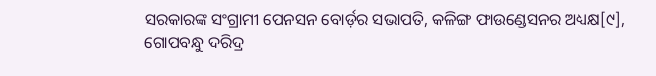ସରକାରଙ୍କ ସଂଗ୍ରାମୀ ପେନସନ ବୋର୍ଡ଼ର ସଭାପତି, କଳିଙ୍ଗ ଫାଉଣ୍ଡେସନର ଅଧ୍ୟକ୍ଷ[୯], ଗୋପବନ୍ଧୁ ଦରିଦ୍ର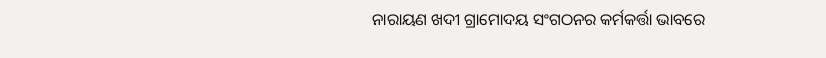ନାରାୟଣ ଖଦୀ ଗ୍ରାମୋଦୟ ସଂଗଠନର କର୍ମକର୍ତ୍ତା ଭାବରେ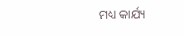ମଧ୍ୟ କାର୍ଯ୍ୟ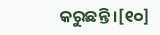କରୁଛନ୍ତି ।[୧୦]